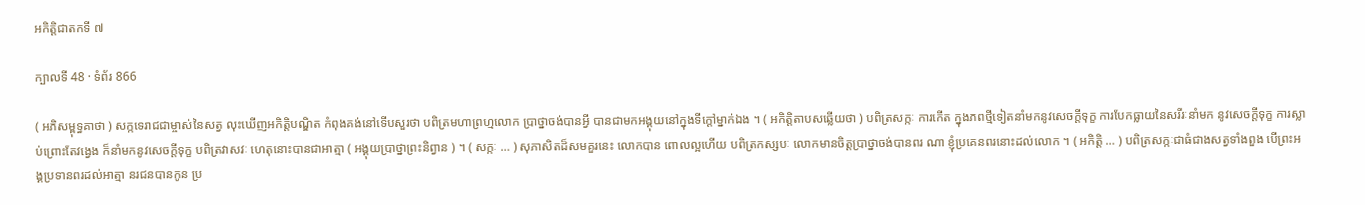អកិត្តិជាតកទី ៧

ក្បាលទី 48 · ទំព័រ 866

( អភិសម្ពុទ្ធគាថា ) សក្កទេរាជជាម្ចាស់នៃសត្វ លុះឃើញអកិត្តិបណ្ឌិត កំពុងគង់នៅទើបសួរថា បពិត្រមហាព្រហ្មលោក ប្រាថ្នាចង់បានអ្វី បានជាមកអង្គុយនៅក្នុងទីក្តៅម្នាក់ឯង ។ ( អកិត្តិតាបសឆ្លើយថា ) បពិត្រសក្កៈ ការកើត ក្នុងភពថ្មីទៀតនាំមកនូវសេចក្តីទុក្ខ ការបែកធ្លាយនៃសរីរៈនាំមក នូវសេចក្តីទុក្ខ ការស្លាប់ព្រោះតែវង្វេង ក៏នាំមកនូវសេចក្តីទុក្ខ បពិត្រវាសវៈ ហេតុនោះបានជាអាត្មា ( អង្គុយប្រាថ្នាព្រះនិព្វាន ) ។ ( សក្កៈ … ) សុភាសិតដ៏សមគួរនេះ លោកបាន ពោលល្អហើយ បពិត្រកស្សបៈ លោកមានចិត្តប្រាថ្នាចង់បានពរ ណា ខ្ញុំប្រគេនពរនោះដល់លោក ។ ( អកិត្តិ … ) បពិត្រសក្កៈជាធំជាងសត្វទាំងពួង បើព្រះអង្គប្រទានពរដល់អាត្មា នរជនបានកូន ប្រ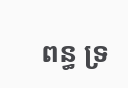ពន្ធ ទ្រ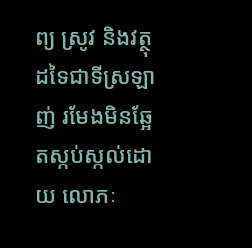ព្យ ស្រូវ និងវត្ថុដទៃជាទីស្រឡាញ់ រមែងមិនឆ្អែតស្កប់ស្កល់ដោយ លោភៈ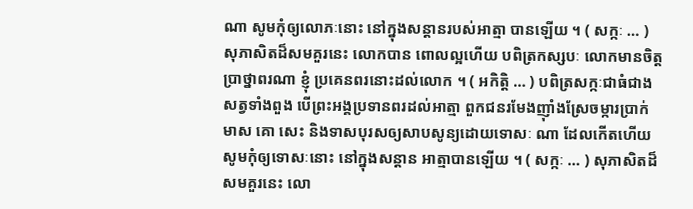ណា សូមកុំឲ្យលោភៈនោះ នៅក្នុងសន្តានរបស់អាត្មា បានឡើយ ។ ( សក្កៈ … ) សុភាសិតដ៏សមគួរនេះ លោកបាន ពោលល្អហើយ បពិត្រកស្សបៈ លោកមានចិត្តប្រាថ្នាពរណា ខ្ញុំ ប្រគេនពរនោះដល់លោក ។ ( អកិត្តិ … ) បពិត្រសក្កៈជាធំជាងសត្វទាំងពួង បើព្រះអង្គប្រទានពរដល់អាត្មា ពួកជនរមែងញ៉ាំងស្រែចម្ការប្រាក់ មាស គោ សេះ និងទាសបុរសឲ្យសាបសូន្យដោយទោសៈ ណា ដែលកើតហើយ សូមកុំឲ្យទោសៈនោះ នៅក្នុងសន្តាន អាត្មាបានឡើយ ។ ( សក្កៈ … ) សុភាសិតដ៏សមគួរនេះ លោ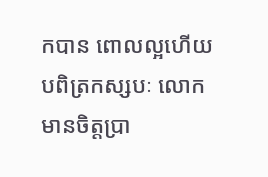កបាន ពោលល្អហើយ បពិត្រកស្សបៈ លោកមានចិត្តប្រា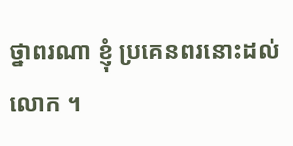ថ្នាពរណា ខ្ញុំ ប្រគេនពរនោះដល់លោក ។